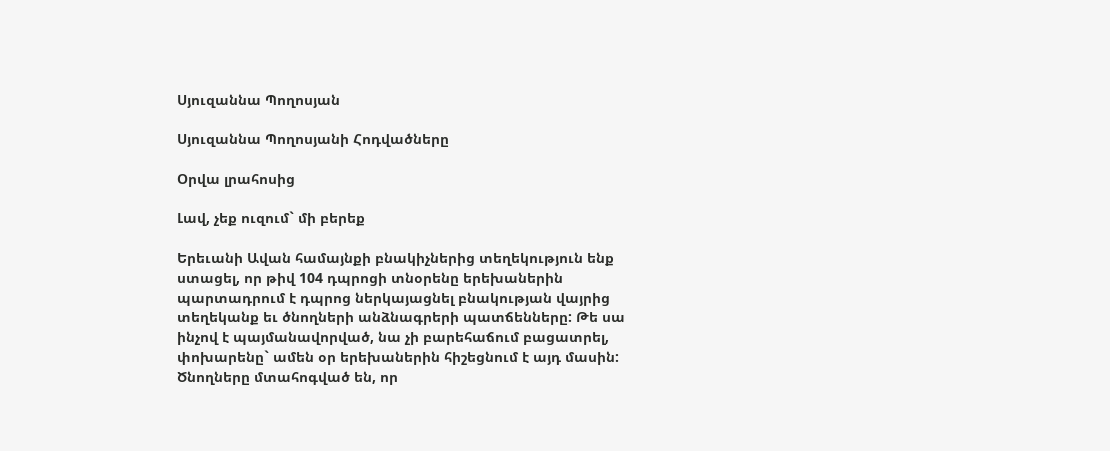Սյուզաննա Պողոսյան

Սյուզաննա Պողոսյանի Հոդվածները

Օրվա լրահոսից

Լավ, չեք ուզում` մի բերեք

Երեւանի Ավան համայնքի բնակիչներից տեղեկություն ենք ստացել, որ թիվ 104 դպրոցի տնօրենը երեխաներին պարտադրում է դպրոց ներկայացնել բնակության վայրից տեղեկանք եւ ծնողների անձնագրերի պատճենները: Թե սա ինչով է պայմանավորված, նա չի բարեհաճում բացատրել, փոխարենը` ամեն օր երեխաներին հիշեցնում է այդ մասին: Ծնողները մտահոգված են, որ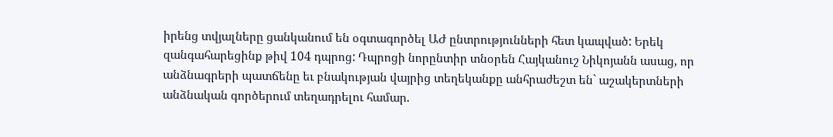իրենց տվյալները ցանկանում են օգտագործել ԱԺ ընտրությունների հետ կապված: Երեկ զանգահարեցինք թիվ 104 դպրոց: Դպրոցի նորընտիր տնօրեն Հայկանուշ Նիկոյանն ասաց, որ անձնագրերի պատճենը եւ բնակության վայրից տեղեկանքը անհրաժեշտ են` աշակերտների անձնական գործերում տեղադրելու համար.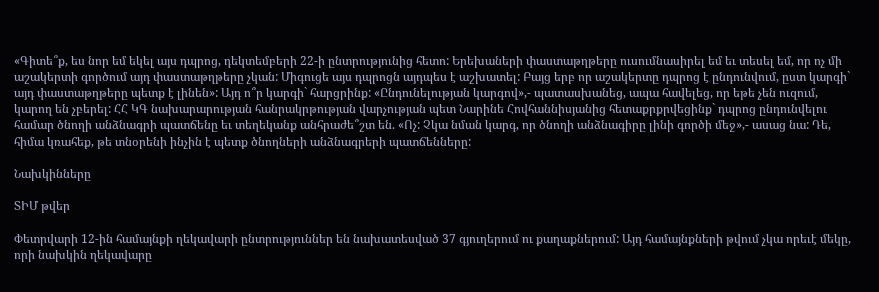«Գիտե՞ք, ես նոր եմ եկել այս դպրոց, դեկտեմբերի 22-ի ընտրությունից հետո: Երեխաների փաստաթղթերը ուսումնասիրել եմ եւ տեսել եմ, որ ոչ մի աշակերտի գործում այդ փաստաթղթերը չկան: Միգուցե այս դպրոցն այդպես է աշխատել: Բայց երբ որ աշակերտը դպրոց է ընդունվում, ըստ կարգի` այդ փաստաթղթերը պետք է լինեն»: Այդ ո՞ր կարգի` հարցրինք: «Ընդունելության կարգով»,- պատասխանեց, ապա հավելեց, որ եթե չեն ուզում, կարող են չբերել: ՀՀ ԿԳ նախարարության հանրակրթության վարչության պետ Նարինե Հովհաննիսյանից հետաքրքրվեցինք` դպրոց ընդունվելու համար ծնողի անձնագրի պատճենը եւ տեղեկանք անհրաժե՞շտ են. «Ոչ: Չկա նման կարգ, որ ծնողի անձնագիրը լինի գործի մեջ»,- ասաց նա: Դե, հիմա կռահեք, թե տնօրենի ինչին է պետք ծնողների անձնագրերի պատճենները:

Նախկինները

ՏԻՄ թվեր

Փետրվարի 12-ին համայնքի ղեկավարի ընտրություններ են նախատեսված 37 գյուղերում ու քաղաքներում: Այդ համայնքների թվում չկա որեւէ մեկը, որի նախկին ղեկավարը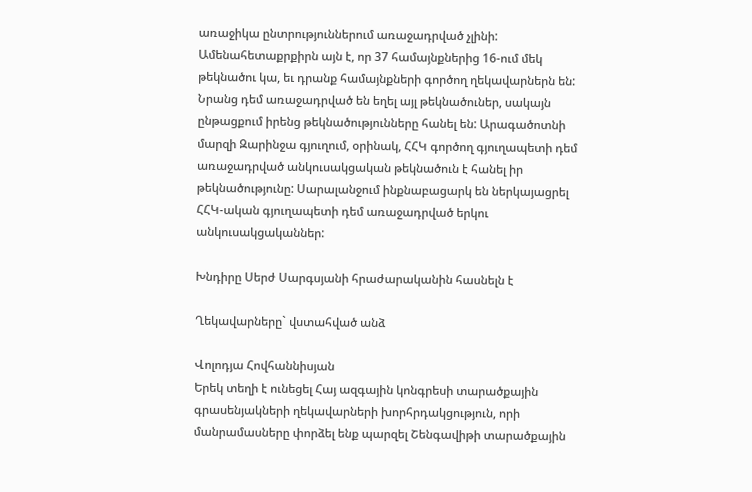առաջիկա ընտրություններում առաջադրված չլինի: Ամենահետաքրքիրն այն է, որ 37 համայնքներից 16-ում մեկ թեկնածու կա, եւ դրանք համայնքների գործող ղեկավարներն են: Նրանց դեմ առաջադրված են եղել այլ թեկնածուներ, սակայն ընթացքում իրենց թեկնածությունները հանել են: Արագածոտնի մարզի Զարինջա գյուղում, օրինակ, ՀՀԿ գործող գյուղապետի դեմ առաջադրված անկուսակցական թեկնածուն է հանել իր թեկնածությունը: Սարալանջում ինքնաբացարկ են ներկայացրել ՀՀԿ-ական գյուղապետի դեմ առաջադրված երկու անկուսակցականներ:

Խնդիրը Սերժ Սարգսյանի հրաժարականին հասնելն է

Ղեկավարները` վստահված անձ

Վոլոդյա Հովհաննիսյան
Երեկ տեղի է ունեցել Հայ ազգային կոնգրեսի տարածքային գրասենյակների ղեկավարների խորհրդակցություն, որի մանրամասները փորձել ենք պարզել Շենգավիթի տարածքային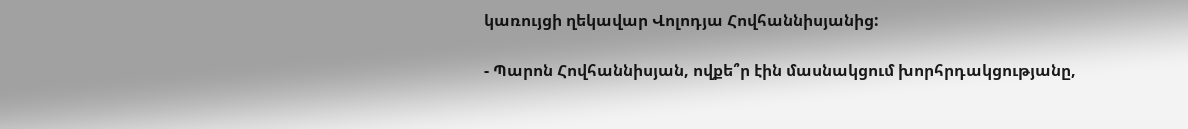կառույցի ղեկավար Վոլոդյա Հովհաննիսյանից:

- Պարոն Հովհաննիսյան, ովքե՞ր էին մասնակցում խորհրդակցությանը,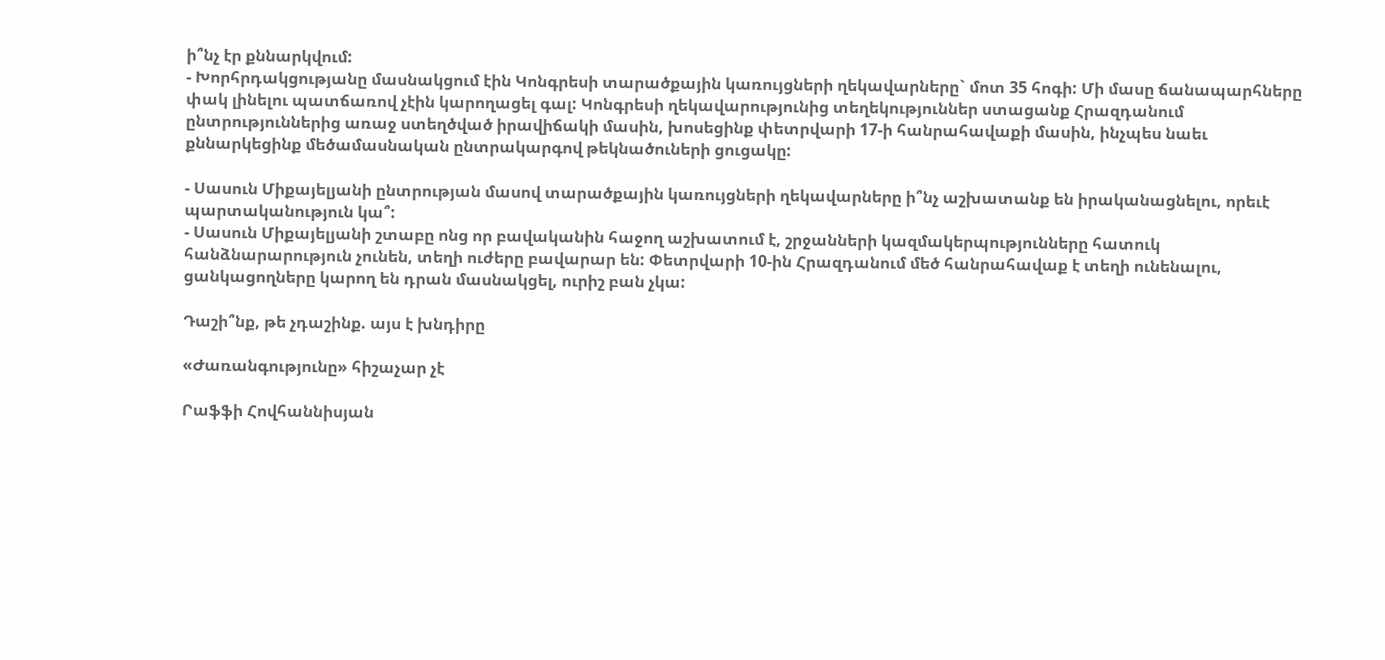ի՞նչ էր քննարկվում:
- Խորհրդակցությանը մասնակցում էին Կոնգրեսի տարածքային կառույցների ղեկավարները` մոտ 35 հոգի: Մի մասը ճանապարհները փակ լինելու պատճառով չէին կարողացել գալ: Կոնգրեսի ղեկավարությունից տեղեկություններ ստացանք Հրազդանում ընտրություններից առաջ ստեղծված իրավիճակի մասին, խոսեցինք փետրվարի 17-ի հանրահավաքի մասին, ինչպես նաեւ քննարկեցինք մեծամասնական ընտրակարգով թեկնածուների ցուցակը:

- Սասուն Միքայելյանի ընտրության մասով տարածքային կառույցների ղեկավարները ի՞նչ աշխատանք են իրականացնելու, որեւէ պարտականություն կա՞:
- Սասուն Միքայելյանի շտաբը ոնց որ բավականին հաջող աշխատում է, շրջանների կազմակերպությունները հատուկ հանձնարարություն չունեն, տեղի ուժերը բավարար են: Փետրվարի 10-ին Հրազդանում մեծ հանրահավաք է տեղի ունենալու, ցանկացողները կարող են դրան մասնակցել, ուրիշ բան չկա:

Դաշի՞նք, թե չդաշինք. այս է խնդիրը

«Ժառանգությունը» հիշաչար չէ

Րաֆֆի Հովհաննիսյան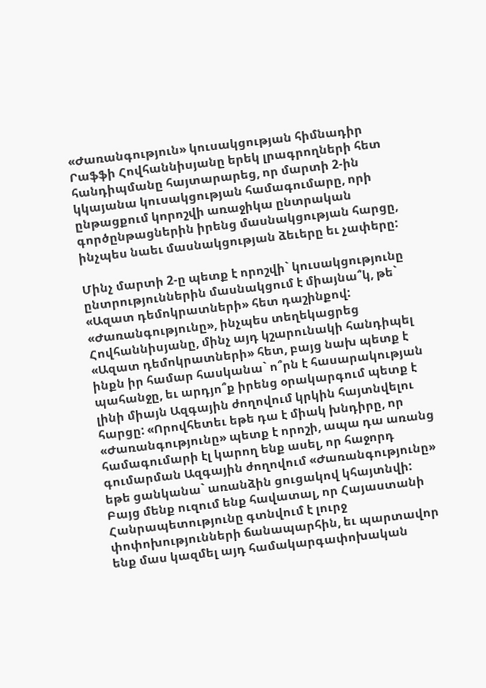«Ժառանգություն» կուսակցության հիմնադիր Րաֆֆի Հովհաննիսյանը երեկ լրագրողների հետ հանդիպմանը հայտարարեց, որ մարտի 2-ին կկայանա կուսակցության համագումարը, որի ընթացքում կորոշվի առաջիկա ընտրական գործընթացներին իրենց մասնակցության հարցը, ինչպես նաեւ մասնակցության ձեւերը եւ չափերը:

Մինչ մարտի 2-ը պետք է որոշվի` կուսակցությունը ընտրություններին մասնակցում է միայնա՞կ, թե` «Ազատ դեմոկրատների» հետ դաշինքով: «Ժառանգությունը», ինչպես տեղեկացրեց Հովհաննիսյանը, մինչ այդ կշարունակի հանդիպել «Ազատ դեմոկրատների» հետ, բայց նախ պետք է ինքն իր համար հասկանա` ո՞րն է հասարակության պահանջը, եւ արդյո՞ք իրենց օրակարգում պետք է լինի միայն Ազգային ժողովում կրկին հայտնվելու հարցը: «Որովհետեւ եթե դա է միակ խնդիրը, որ «Ժառանգությունը» պետք է որոշի, ապա դա առանց համագումարի էլ կարող ենք ասել, որ հաջորդ գումարման Ազգային ժողովում «Ժառանգությունը» եթե ցանկանա` առանձին ցուցակով կհայտնվի: Բայց մենք ուզում ենք հավատալ, որ Հայաստանի Հանրապետությունը գտնվում է լուրջ փոփոխությունների ճանապարհին, եւ պարտավոր ենք մաս կազմել այդ համակարգափոխական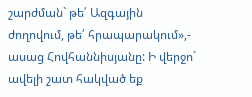շարժման` թե՛ Ազգային ժողովում, թե՛ հրապարակում»,- ասաց Հովհաննիսյանը: Ի վերջո` ավելի շատ հակված եք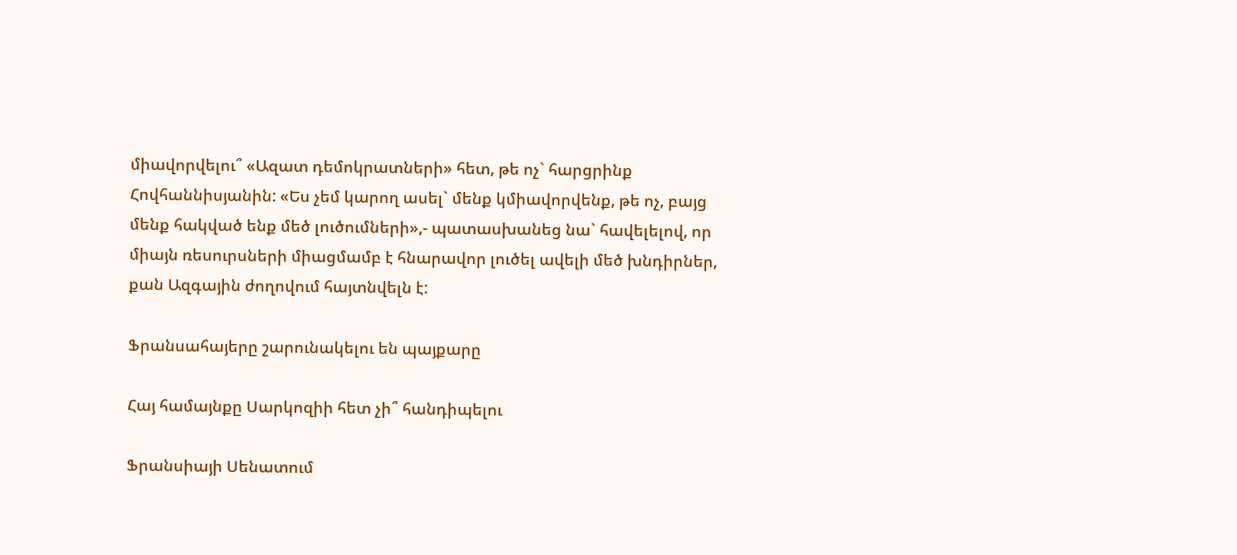միավորվելու՞ «Ազատ դեմոկրատների» հետ, թե ոչ` հարցրինք Հովհաննիսյանին: «Ես չեմ կարող ասել` մենք կմիավորվենք, թե ոչ, բայց մենք հակված ենք մեծ լուծումների»,- պատասխանեց նա` հավելելով, որ միայն ռեսուրսների միացմամբ է հնարավոր լուծել ավելի մեծ խնդիրներ, քան Ազգային ժողովում հայտնվելն է:

Ֆրանսահայերը շարունակելու են պայքարը

Հայ համայնքը Սարկոզիի հետ չի՞ հանդիպելու

Ֆրանսիայի Սենատում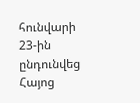հունվարի 23-ին ընդունվեց Հայոց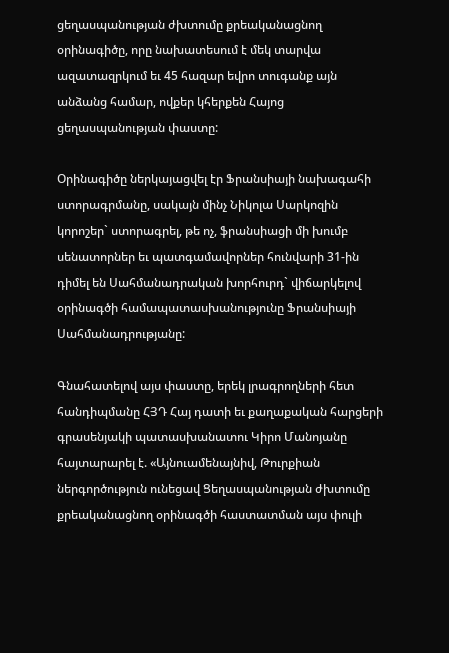ցեղասպանության ժխտումը քրեականացնող օրինագիծը, որը նախատեսում է մեկ տարվա ազատազրկում եւ 45 հազար եվրո տուգանք այն անձանց համար, ովքեր կհերքեն Հայոց ցեղասպանության փաստը:

Օրինագիծը ներկայացվել էր Ֆրանսիայի նախագահի ստորագրմանը, սակայն մինչ Նիկոլա Սարկոզին կորոշեր` ստորագրել, թե ոչ, ֆրանսիացի մի խումբ սենատորներ եւ պատգամավորներ հունվարի 31-ին դիմել են Սահմանադրական խորհուրդ` վիճարկելով օրինագծի համապատասխանությունը Ֆրանսիայի Սահմանադրությանը:

Գնահատելով այս փաստը, երեկ լրագրողների հետ հանդիպմանը ՀՅԴ Հայ դատի եւ քաղաքական հարցերի գրասենյակի պատասխանատու Կիրո Մանոյանը հայտարարել է. «Այնուամենայնիվ, Թուրքիան ներգործություն ունեցավ Ցեղասպանության ժխտումը քրեականացնող օրինագծի հաստատման այս փուլի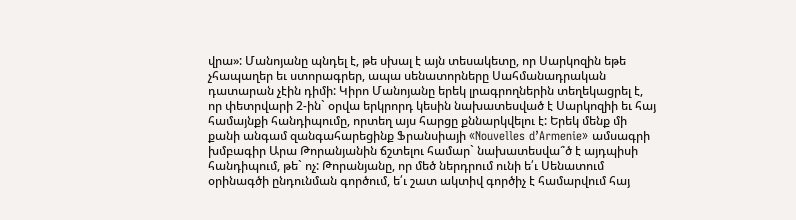վրա»: Մանոյանը պնդել է, թե սխալ է այն տեսակետը, որ Սարկոզին եթե չհապաղեր եւ ստորագրեր, ապա սենատորները Սահմանադրական դատարան չէին դիմի: Կիրո Մանոյանը երեկ լրագրողներին տեղեկացրել է, որ փետրվարի 2-ին` օրվա երկրորդ կեսին նախատեսված է Սարկոզիի եւ հայ համայնքի հանդիպումը, որտեղ այս հարցը քննարկվելու է: Երեկ մենք մի քանի անգամ զանգահարեցինք Ֆրանսիայի «Nouvelles d’Armenie» ամսագրի խմբագիր Արա Թորանյանին ճշտելու համար` նախատեսվա՞ծ է այդպիսի հանդիպում, թե` ոչ: Թորանյանը, որ մեծ ներդրում ունի ե՛ւ Սենատում օրինագծի ընդունման գործում, ե՛ւ շատ ակտիվ գործիչ է համարվում հայ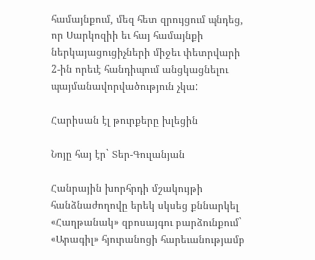համայնքում, մեզ հետ զրույցում պնդեց, որ Սարկոզիի եւ հայ համայնքի ներկայացուցիչների միջեւ փետրվարի 2-ին որեւէ հանդիպում անցկացնելու պայմանավորվածություն չկա:

Հարիսան էլ թուրքերը խլեցին

Նոյը հայ էր` Տեր-Գուլանյան

Հանրային խորհրդի մշակույթի հանձնաժողովը երեկ սկսեց քննարկել «Հաղթանակ» զբոսայգու բարձունքում` «Արագիլ» հյուրանոցի հարեւանությամբ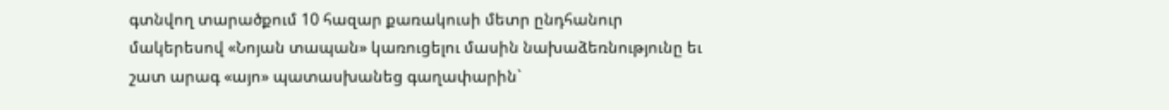գտնվող տարածքում 10 հազար քառակուսի մետր ընդհանուր մակերեսով «Նոյան տապան» կառուցելու մասին նախաձեռնությունը եւ շատ արագ «այո» պատասխանեց գաղափարին`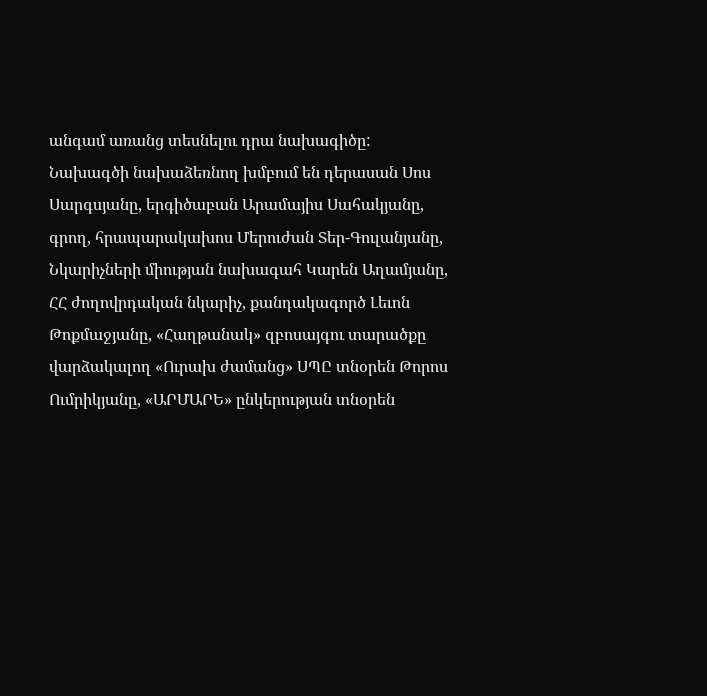անգամ առանց տեսնելու դրա նախագիծը: Նախագծի նախաձեռնող խմբում են դերասան Սոս Սարգսյանը, երգիծաբան Արամայիս Սահակյանը, գրող, հրապարակախոս Մերուժան Տեր-Գուլանյանը, Նկարիչների միության նախագահ Կարեն Աղամյանը, ՀՀ ժողովրդական նկարիչ, քանդակագործ Լեւոն Թոքմաջյանը, «Հաղթանակ» զբոսայգու տարածքը վարձակալող «Ուրախ ժամանց» ՍՊԸ տնօրեն Թորոս Ումրիկյանը, «ԱՐՄԱՐԵ» ընկերության տնօրեն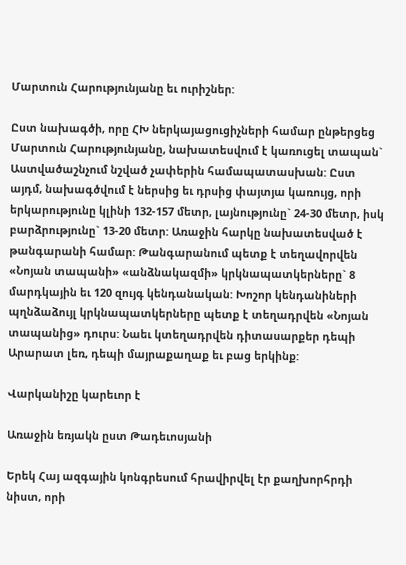Մարտուն Հարությունյանը եւ ուրիշներ:

Ըստ նախագծի, որը ՀԽ ներկայացուցիչների համար ընթերցեց Մարտուն Հարությունյանը, նախատեսվում է կառուցել տապան` Աստվածաշնչում նշված չափերին համապատասխան: Ըստ այդմ, նախագծվում է ներսից եւ դրսից փայտյա կառույց, որի երկարությունը կլինի 132-157 մետր, լայնությունը` 24-30 մետր, իսկ բարձրությունը` 13-20 մետր: Առաջին հարկը նախատեսված է թանգարանի համար: Թանգարանում պետք է տեղավորվեն «Նոյան տապանի» «անձնակազմի» կրկնապատկերները` 8 մարդկային եւ 120 զույգ կենդանական: Խոշոր կենդանիների պղնձաձույլ կրկնապատկերները պետք է տեղադրվեն «Նոյան տապանից» դուրս: Նաեւ կտեղադրվեն դիտասարքեր դեպի Արարատ լեռ, դեպի մայրաքաղաք եւ բաց երկինք:

Վարկանիշը կարեւոր է

Առաջին եռյակն ըստ Թադեւոսյանի

Երեկ Հայ ազգային կոնգրեսում հրավիրվել էր քաղխորհրդի նիստ, որի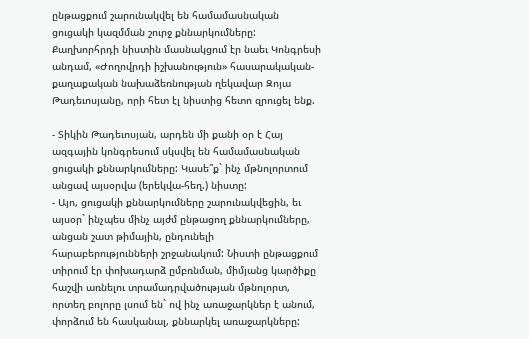ընթացքում շարունակվել են համամասնական ցուցակի կազմման շուրջ քննարկումները: Քաղխորհրդի նիստին մասնակցում էր նաեւ Կոնգրեսի անդամ, «Ժողովրդի իշխանություն» հասարակական-քաղաքական նախաձեռնության ղեկավար Զոյա Թադեւոսյանը, որի հետ էլ նիստից հետո զրուցել ենք.

- Տիկին Թադեւոսյան, արդեն մի քանի օր է Հայ ազգային կոնգրեսում սկսվել են համամասնական ցուցակի քննարկումները: Կասե՞ք` ինչ մթնոլորտում անցավ այսօրվա (երեկվա-հեղ.) նիստը:
- Այո, ցուցակի քննարկումները շարունակվեցին, եւ այսօր` ինչպես մինչ այժմ ընթացող քննարկումները, անցան շատ թիմային, ընդունելի հարաբերությունների շրջանակում: Նիստի ընթացքում տիրում էր փոխադարձ ըմբռնման, միմյանց կարծիքը հաշվի առնելու տրամադրվածության մթնոլորտ, որտեղ բոլորը լսում են` ով ինչ առաջարկներ է անում, փորձում են հասկանալ, քննարկել առաջարկները: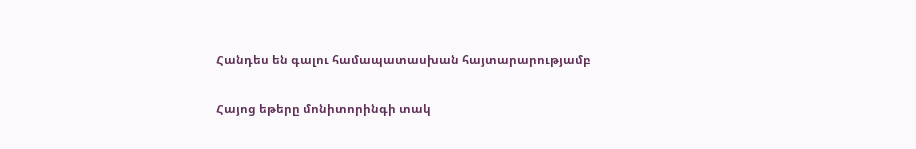Հանդես են գալու համապատասխան հայտարարությամբ

Հայոց եթերը մոնիտորինգի տակ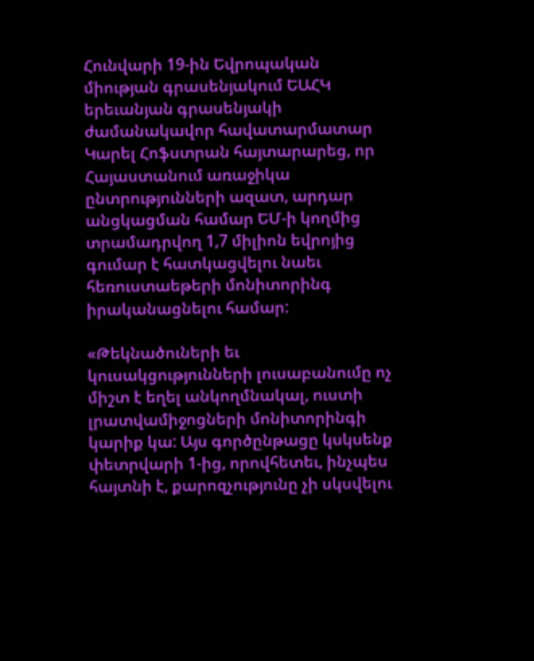Հունվարի 19-ին Եվրոպական միության գրասենյակում ԵԱՀԿ երեւանյան գրասենյակի ժամանակավոր հավատարմատար Կարել Հոֆստրան հայտարարեց, որ Հայաստանում առաջիկա ընտրությունների ազատ, արդար անցկացման համար ԵՄ-ի կողմից տրամադրվող 1,7 միլիոն եվրոյից գումար է հատկացվելու նաեւ հեռուստաեթերի մոնիտորինգ իրականացնելու համար:

«Թեկնածուների եւ կուսակցությունների լուսաբանումը ոչ միշտ է եղել անկողմնակալ, ուստի լրատվամիջոցների մոնիտորինգի կարիք կա: Այս գործընթացը կսկսենք փետրվարի 1-ից, որովհետեւ, ինչպես հայտնի է, քարոզչությունը չի սկսվելու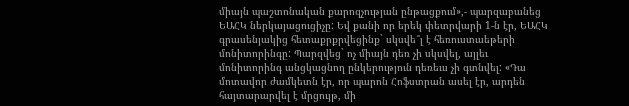միայն պաշտոնական քարոզչության ընթացքում»,- պարզաբանեց ԵԱՀԿ ներկայացուցիչը: Եվ քանի որ երեկ փետրվարի 1-ն էր, ԵԱՀԿ գրասենյակից հետաքրքրվեցինք` սկսվե՞լ է հեռուստաեթերի մոնիտորինգը: Պարզվեց` ոչ միայն դեռ չի սկսվել, այլեւ մոնիտորինգ անցկացնող ընկերություն դեռեւս չի գտնվել: «Դա մոտավոր ժամկետն էր, որ պարոն Հոֆստրան ասել էր, արդեն հայտարարվել է մրցույթ, մի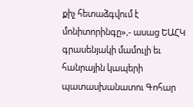քիչ հետաձգվում է մոնիտորինգը»,- ասաց ԵԱՀԿ գրասենյակի մամուլի եւ հանրային կապերի պատասխանատու Գոհար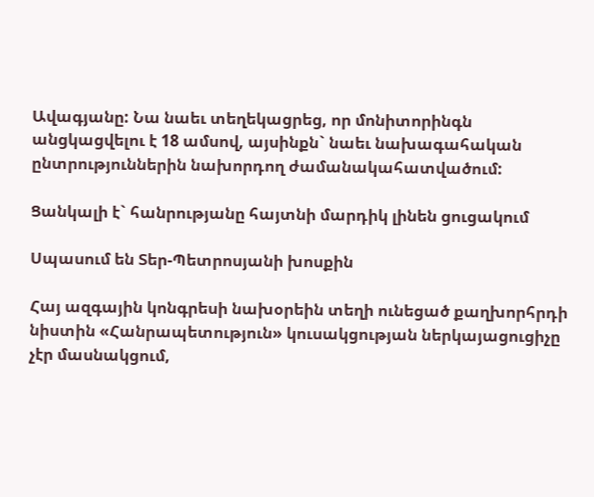Ավագյանը: Նա նաեւ տեղեկացրեց, որ մոնիտորինգն անցկացվելու է 18 ամսով, այսինքն` նաեւ նախագահական ընտրություններին նախորդող ժամանակահատվածում:

Ցանկալի է` հանրությանը հայտնի մարդիկ լինեն ցուցակում

Սպասում են Տեր-Պետրոսյանի խոսքին

Հայ ազգային կոնգրեսի նախօրեին տեղի ունեցած քաղխորհրդի նիստին «Հանրապետություն» կուսակցության ներկայացուցիչը չէր մասնակցում,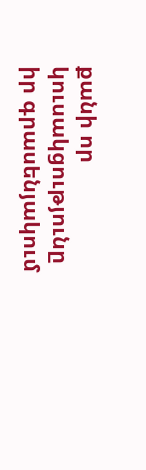քանի որ կուսակցությունը իր գրասենյակում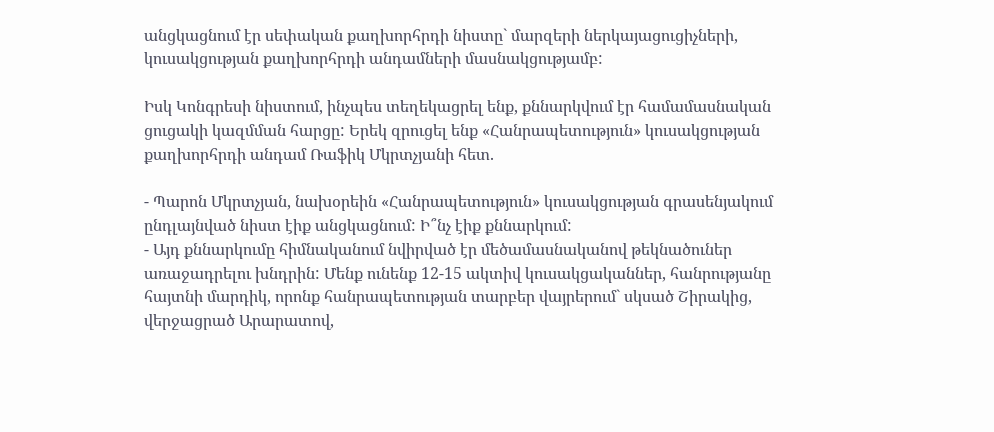անցկացնում էր սեփական քաղխորհրդի նիստը` մարզերի ներկայացուցիչների, կուսակցության քաղխորհրդի անդամների մասնակցությամբ:

Իսկ Կոնգրեսի նիստում, ինչպես տեղեկացրել ենք, քննարկվում էր համամասնական ցուցակի կազմման հարցը: Երեկ զրուցել ենք «Հանրապետություն» կուսակցության քաղխորհրդի անդամ Ռաֆիկ Մկրտչյանի հետ.

- Պարոն Մկրտչյան, նախօրեին «Հանրապետություն» կուսակցության գրասենյակում ընդլայնված նիստ էիք անցկացնում: Ի՞նչ էիք քննարկում:
- Այդ քննարկումը հիմնականում նվիրված էր մեծամասնականով թեկնածուներ առաջադրելու խնդրին: Մենք ունենք 12-15 ակտիվ կուսակցականներ, հանրությանը հայտնի մարդիկ, որոնք հանրապետության տարբեր վայրերում` սկսած Շիրակից, վերջացրած Արարատով,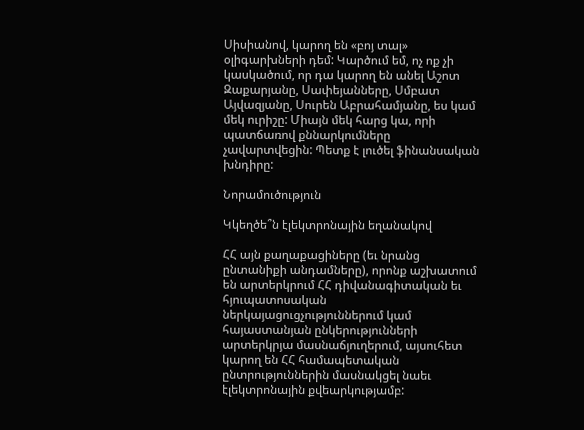Սիսիանով, կարող են «բոյ տալ» օլիգարխների դեմ: Կարծում եմ, ոչ ոք չի կասկածում, որ դա կարող են անել Աշոտ Զաքարյանը, Սափեյանները, Սմբատ Այվազյանը, Սուրեն Աբրահամյանը, ես կամ մեկ ուրիշը: Միայն մեկ հարց կա, որի պատճառով քննարկումները չավարտվեցին: Պետք է լուծել ֆինանսական խնդիրը:

Նորամուծություն

Կկեղծե՞ն էլեկտրոնային եղանակով

ՀՀ այն քաղաքացիները (եւ նրանց ընտանիքի անդամները), որոնք աշխատում են արտերկրում ՀՀ դիվանագիտական եւ հյուպատոսական ներկայացուցչություններում կամ հայաստանյան ընկերությունների արտերկրյա մասնաճյուղերում, այսուհետ կարող են ՀՀ համապետական ընտրություններին մասնակցել նաեւ էլեկտրոնային քվեարկությամբ: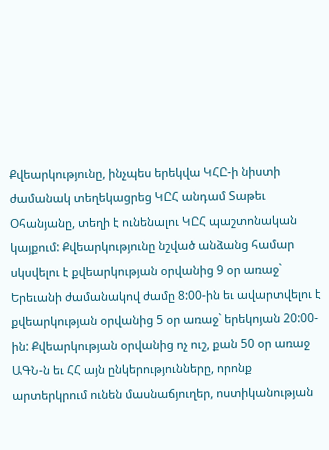Քվեարկությունը, ինչպես երեկվա ԿՀԸ-ի նիստի ժամանակ տեղեկացրեց ԿԸՀ անդամ Տաթեւ Օհանյանը, տեղի է ունենալու ԿԸՀ պաշտոնական կայքում: Քվեարկությունը նշված անձանց համար սկսվելու է քվեարկության օրվանից 9 օր առաջ` Երեւանի ժամանակով ժամը 8:00-ին եւ ավարտվելու է քվեարկության օրվանից 5 օր առաջ` երեկոյան 20:00-ին: Քվեարկության օրվանից ոչ ուշ, քան 50 օր առաջ ԱԳՆ-ն եւ ՀՀ այն ընկերությունները, որոնք արտերկրում ունեն մասնաճյուղեր, ոստիկանության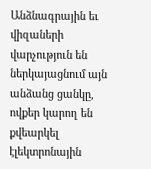Անձնագրային եւ վիզաների վարչություն են ներկայացնում այն անձանց ցանկը, ովքեր կարող են քվեարկել էլեկտրոնային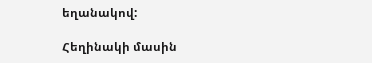եղանակով:

Հեղինակի մասին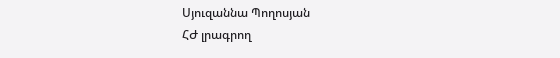Սյուզաննա Պողոսյան
ՀԺ լրագրող